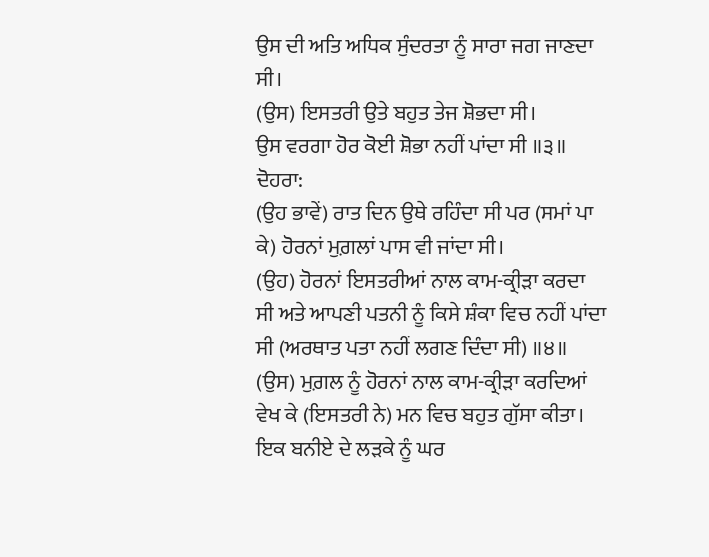ਉਸ ਦੀ ਅਤਿ ਅਧਿਕ ਸੁੰਦਰਤਾ ਨੂੰ ਸਾਰਾ ਜਗ ਜਾਣਦਾ ਸੀ।
(ਉਸ) ਇਸਤਰੀ ਉਤੇ ਬਹੁਤ ਤੇਜ ਸ਼ੋਭਦਾ ਸੀ।
ਉਸ ਵਰਗਾ ਹੋਰ ਕੋਈ ਸ਼ੋਭਾ ਨਹੀਂ ਪਾਂਦਾ ਸੀ ॥੩॥
ਦੋਹਰਾ:
(ਉਹ ਭਾਵੇਂ) ਰਾਤ ਦਿਨ ਉਥੇ ਰਹਿੰਦਾ ਸੀ ਪਰ (ਸਮਾਂ ਪਾ ਕੇ) ਹੋਰਨਾਂ ਮੁਗ਼ਲਾਂ ਪਾਸ ਵੀ ਜਾਂਦਾ ਸੀ।
(ਉਹ) ਹੋਰਨਾਂ ਇਸਤਰੀਆਂ ਨਾਲ ਕਾਮ-ਕ੍ਰੀੜਾ ਕਰਦਾ ਸੀ ਅਤੇ ਆਪਣੀ ਪਤਨੀ ਨੂੰ ਕਿਸੇ ਸ਼ੰਕਾ ਵਿਚ ਨਹੀਂ ਪਾਂਦਾ ਸੀ (ਅਰਥਾਤ ਪਤਾ ਨਹੀਂ ਲਗਣ ਦਿੰਦਾ ਸੀ) ॥੪॥
(ਉਸ) ਮੁਗ਼ਲ ਨੂੰ ਹੋਰਨਾਂ ਨਾਲ ਕਾਮ-ਕ੍ਰੀੜਾ ਕਰਦਿਆਂ ਵੇਖ ਕੇ (ਇਸਤਰੀ ਨੇ) ਮਨ ਵਿਚ ਬਹੁਤ ਗੁੱਸਾ ਕੀਤਾ।
ਇਕ ਬਨੀਏ ਦੇ ਲੜਕੇ ਨੂੰ ਘਰ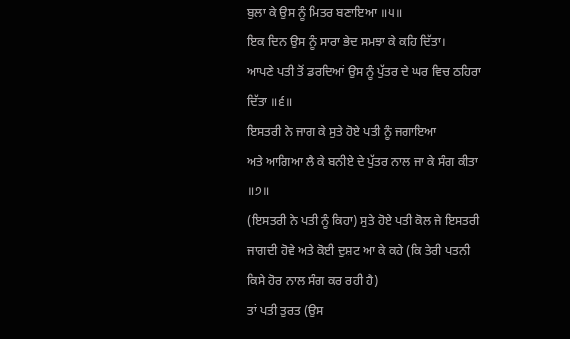ਬੁਲਾ ਕੇ ਉਸ ਨੂੰ ਮਿਤਰ ਬਣਾਇਆ ॥੫॥
ਇਕ ਦਿਨ ਉਸ ਨੂੰ ਸਾਰਾ ਭੇਦ ਸਮਝਾ ਕੇ ਕਹਿ ਦਿੱਤਾ।
ਆਪਣੇ ਪਤੀ ਤੋਂ ਡਰਦਿਆਂ ਉਸ ਨੂੰ ਪੁੱਤਰ ਦੇ ਘਰ ਵਿਚ ਠਹਿਰਾ ਦਿੱਤਾ ॥੬॥
ਇਸਤਰੀ ਨੇ ਜਾਗ ਕੇ ਸੁਤੇ ਹੋਏ ਪਤੀ ਨੂੰ ਜਗਾਇਆ
ਅਤੇ ਆਗਿਆ ਲੈ ਕੇ ਬਨੀਏ ਦੇ ਪੁੱਤਰ ਨਾਲ ਜਾ ਕੇ ਸੰਗ ਕੀਤਾ ॥੭॥
(ਇਸਤਰੀ ਨੇ ਪਤੀ ਨੂੰ ਕਿਹਾ) ਸੁਤੇ ਹੋਏ ਪਤੀ ਕੋਲ ਜੇ ਇਸਤਰੀ ਜਾਗਦੀ ਹੋਵੇ ਅਤੇ ਕੋਈ ਦੁਸ਼ਟ ਆ ਕੇ ਕਹੇ (ਕਿ ਤੇਰੀ ਪਤਨੀ ਕਿਸੇ ਹੋਰ ਨਾਲ ਸੰਗ ਕਰ ਰਹੀ ਹੈ)
ਤਾਂ ਪਤੀ ਤੁਰਤ (ਉਸ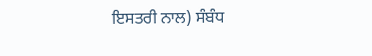ਇਸਤਰੀ ਨਾਲ) ਸੰਬੰਧ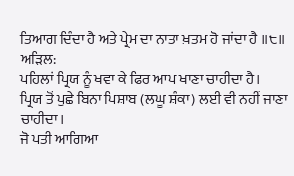ਤਿਆਗ ਦਿੰਦਾ ਹੈ ਅਤੇ ਪ੍ਰੇਮ ਦਾ ਨਾਤਾ ਖ਼ਤਮ ਹੋ ਜਾਂਦਾ ਹੈ ॥੮॥
ਅੜਿਲ:
ਪਹਿਲਾਂ ਪ੍ਰਿਯ ਨੂੰ ਖਵਾ ਕੇ ਫਿਰ ਆਪ ਖਾਣਾ ਚਾਹੀਦਾ ਹੈ।
ਪ੍ਰਿਯ ਤੋਂ ਪੁਛੇ ਬਿਨਾ ਪਿਸ਼ਾਬ (ਲਘੂ ਸ਼ੰਕਾ) ਲਈ ਵੀ ਨਹੀਂ ਜਾਣਾ ਚਾਹੀਦਾ।
ਜੋ ਪਤੀ ਆਗਿਆ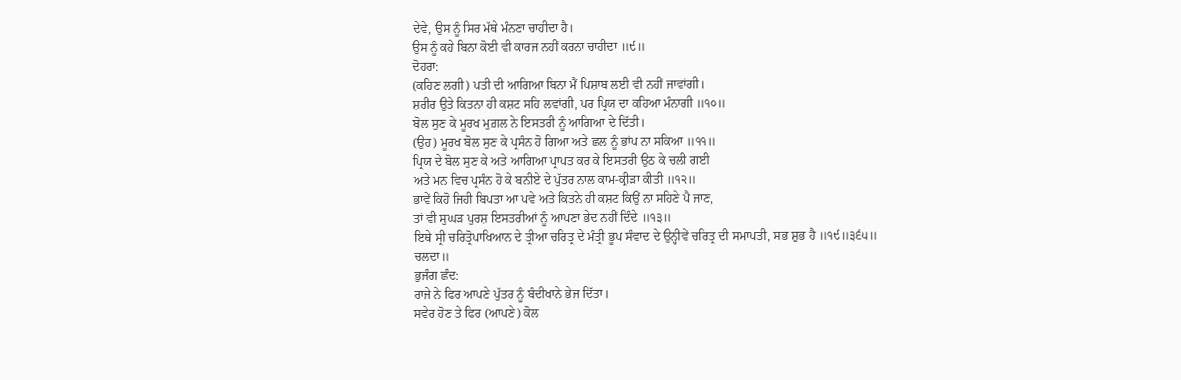ਦੇਵੇ, ਉਸ ਨੂੰ ਸਿਰ ਮੱਥੇ ਮੰਨਣਾ ਚਾਹੀਦਾ ਹੈ।
ਉਸ ਨੂੰ ਕਹੇ ਬਿਨਾ ਕੋਈ ਵੀ ਕਾਰਜ ਨਹੀਂ ਕਰਨਾ ਚਾਹੀਦਾ ॥੯॥
ਦੋਹਰਾ:
(ਕਹਿਣ ਲਗੀ) ਪਤੀ ਦੀ ਆਗਿਆ ਬਿਨਾ ਮੈਂ ਪਿਸ਼ਾਬ ਲਈ ਵੀ ਨਹੀਂ ਜਾਵਾਂਗੀ।
ਸ਼ਰੀਰ ਉਤੇ ਕਿਤਨਾ ਹੀ ਕਸ਼ਟ ਸਹਿ ਲਵਾਂਗੀ, ਪਰ ਪ੍ਰਿਯ ਦਾ ਕਹਿਆ ਮੰਨਾਗੀ ॥੧੦॥
ਬੋਲ ਸੁਣ ਕੇ ਮੂਰਖ ਮੁਗ਼ਲ ਨੇ ਇਸਤਰੀ ਨੂੰ ਆਗਿਆ ਦੇ ਦਿੱਤੀ।
(ਉਹ) ਮੂਰਖ ਬੋਲ ਸੁਣ ਕੇ ਪ੍ਰਸੰਨ ਹੋ ਗਿਆ ਅਤੇ ਛਲ ਨੂੰ ਭਾਂਪ ਨਾ ਸਕਿਆ ॥੧੧॥
ਪ੍ਰਿਯ ਦੇ ਬੋਲ ਸੁਣ ਕੇ ਅਤੇ ਆਗਿਆ ਪ੍ਰਾਪਤ ਕਰ ਕੇ ਇਸਤਰੀ ਉਠ ਕੇ ਚਲੀ ਗਈ
ਅਤੇ ਮਨ ਵਿਚ ਪ੍ਰਸੰਨ ਹੋ ਕੇ ਬਨੀਏ ਦੇ ਪੁੱਤਰ ਨਾਲ ਕਾਮ-ਕ੍ਰੀੜਾ ਕੀਤੀ ॥੧੨॥
ਭਾਵੇਂ ਕਿਹੋ ਜਿਹੀ ਬਿਪਤਾ ਆ ਪਵੇ ਅਤੇ ਕਿਤਨੇ ਹੀ ਕਸ਼ਟ ਕਿਉਂ ਨਾ ਸਹਿਣੇ ਪੈ ਜਾਣ,
ਤਾਂ ਵੀ ਸੁਘੜ ਪੁਰਸ਼ ਇਸਤਰੀਆਂ ਨੂੰ ਆਪਣਾ ਭੇਦ ਨਹੀਂ ਦਿੰਦੇ ॥੧੩॥
ਇਥੇ ਸ੍ਰੀ ਚਰਿਤ੍ਰੋਪਾਖਿਆਨ ਦੇ ਤ੍ਰੀਆ ਚਰਿਤ੍ਰ ਦੇ ਮੰਤ੍ਰੀ ਭੂਪ ਸੰਵਾਦ ਦੇ ਉਨ੍ਹੀਵੇਂ ਚਰਿਤ੍ਰ ਦੀ ਸਮਾਪਤੀ, ਸਭ ਸ਼ੁਭ ਹੈ ॥੧੯॥੩੬੫॥ ਚਲਦਾ॥
ਭੁਜੰਗ ਛੰਦ:
ਰਾਜੇ ਨੇ ਫਿਰ ਆਪਣੇ ਪੁੱਤਰ ਨੂੰ ਬੰਦੀਖਾਨੇ ਭੇਜ ਦਿੱਤਾ।
ਸਵੇਰ ਹੋਣ ਤੇ ਫਿਰ (ਆਪਣੇ) ਕੋਲ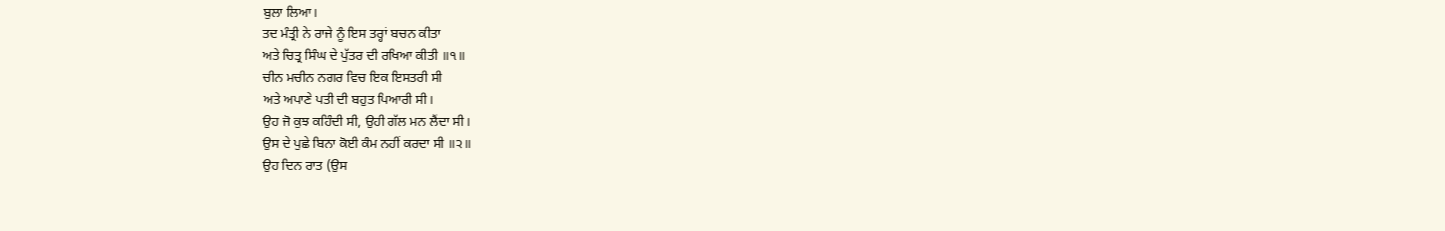ਬੁਲਾ ਲਿਆ।
ਤਦ ਮੰਤ੍ਰੀ ਨੇ ਰਾਜੇ ਨੂੰ ਇਸ ਤਰ੍ਹਾਂ ਬਚਨ ਕੀਤਾ
ਅਤੇ ਚਿਤ੍ਰ ਸਿੰਘ ਦੇ ਪੁੱਤਰ ਦੀ ਰਖਿਆ ਕੀਤੀ ॥੧॥
ਚੀਨ ਮਚੀਨ ਨਗਰ ਵਿਚ ਇਕ ਇਸਤਰੀ ਸੀ
ਅਤੇ ਅਪਾਣੇ ਪਤੀ ਦੀ ਬਹੁਤ ਪਿਆਰੀ ਸੀ।
ਉਹ ਜੋ ਕੁਝ ਕਹਿੰਦੀ ਸੀ, ਉਹੀ ਗੱਲ ਮਨ ਲੈਂਦਾ ਸੀ।
ਉਸ ਦੇ ਪੁਛੇ ਬਿਨਾ ਕੋਈ ਕੰਮ ਨਹੀਂ ਕਰਦਾ ਸੀ ॥੨॥
ਉਹ ਦਿਨ ਰਾਤ (ਉਸ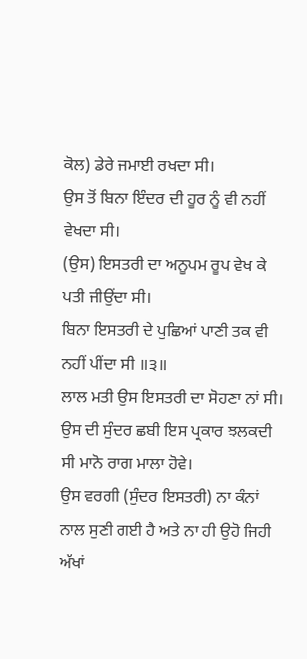ਕੋਲ) ਡੇਰੇ ਜਮਾਈ ਰਖਦਾ ਸੀ।
ਉਸ ਤੋਂ ਬਿਨਾ ਇੰਦਰ ਦੀ ਹੂਰ ਨੂੰ ਵੀ ਨਹੀਂ ਵੇਖਦਾ ਸੀ।
(ਉਸ) ਇਸਤਰੀ ਦਾ ਅਨੂਪਮ ਰੂਪ ਵੇਖ ਕੇ ਪਤੀ ਜੀਉਂਦਾ ਸੀ।
ਬਿਨਾ ਇਸਤਰੀ ਦੇ ਪੁਛਿਆਂ ਪਾਣੀ ਤਕ ਵੀ ਨਹੀਂ ਪੀਂਦਾ ਸੀ ॥੩॥
ਲਾਲ ਮਤੀ ਉਸ ਇਸਤਰੀ ਦਾ ਸੋਹਣਾ ਨਾਂ ਸੀ।
ਉਸ ਦੀ ਸੁੰਦਰ ਛਬੀ ਇਸ ਪ੍ਰਕਾਰ ਝਲਕਦੀ ਸੀ ਮਾਨੋ ਰਾਗ ਮਾਲਾ ਹੋਵੇ।
ਉਸ ਵਰਗੀ (ਸੁੰਦਰ ਇਸਤਰੀ) ਨਾ ਕੰਨਾਂ ਨਾਲ ਸੁਣੀ ਗਈ ਹੈ ਅਤੇ ਨਾ ਹੀ ਉਹੋ ਜਿਹੀ ਅੱਖਾਂ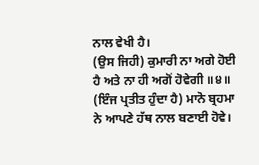ਨਾਲ ਵੇਖੀ ਹੈ।
(ਉਸ ਜਿਹੀ) ਕੁਮਾਰੀ ਨਾ ਅਗੇ ਹੋਈ ਹੈ ਅਤੇ ਨਾ ਹੀ ਅਗੋਂ ਹੋਵੇਗੀ ॥੪॥
(ਇੰਜ ਪ੍ਰਤੀਤ ਹੁੰਦਾ ਹੈ) ਮਾਨੋ ਬ੍ਰਹਮਾ ਨੇ ਆਪਣੇ ਹੱਥ ਨਾਲ ਬਣਾਈ ਹੋਵੇ।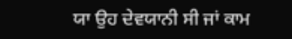ਯਾ ਉਹ ਦੇਵਯਾਨੀ ਸੀ ਜਾਂ ਕਾਮ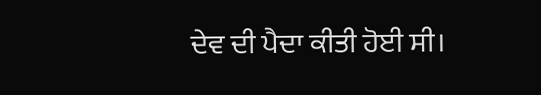ਦੇਵ ਦੀ ਪੈਦਾ ਕੀਤੀ ਹੋਈ ਸੀ।